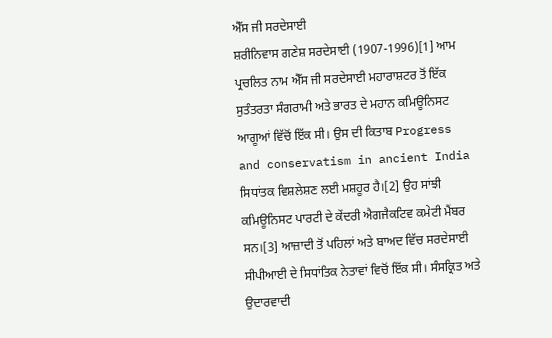ਐੱਸ ਜੀ ਸਰਦੇਸਾਈ
ਸ਼ਰੀਨਿਵਾਸ ਗਣੇਸ਼ ਸਰਦੇਸਾਈ (1907-1996)[1] ਆਮ ਪ੍ਰਚਲਿਤ ਨਾਮ ਐੱਸ ਜੀ ਸਰਦੇਸਾਈ ਮਹਾਰਾਸ਼ਟਰ ਤੋਂ ਇੱਕ ਸੁਤੰਤਰਤਾ ਸੰਗਰਾਮੀ ਅਤੇ ਭਾਰਤ ਦੇ ਮਹਾਨ ਕਮਿਊਨਿਸਟ ਆਗੂਆਂ ਵਿੱਚੋਂ ਇੱਕ ਸੀ। ਉਸ ਦੀ ਕਿਤਾਬ Progress and conservatism in ancient India ਸਿਧਾਂਤਕ ਵਿਸ਼ਲੇਸ਼ਣ ਲਈ ਮਸ਼ਹੂਰ ਹੈ।[2] ਉਹ ਸਾਂਝੀ ਕਮਿਊਨਿਸਟ ਪਾਰਟੀ ਦੇ ਕੇਂਦਰੀ ਐਗਜੈਕਟਿਵ ਕਮੇਟੀ ਮੈਂਬਰ ਸਨ।[3] ਆਜ਼ਾਦੀ ਤੋਂ ਪਹਿਲਾਂ ਅਤੇ ਬਾਅਦ ਵਿੱਚ ਸਰਦੇਸਾਈ ਸੀਪੀਆਈ ਦੇ ਸਿਧਾਂਤਿਕ ਨੇਤਾਵਾਂ ਵਿਚੋਂ ਇੱਕ ਸੀ। ਸੰਸਕ੍ਰਿਤ ਅਤੇ ਉਦਾਰਵਾਦੀ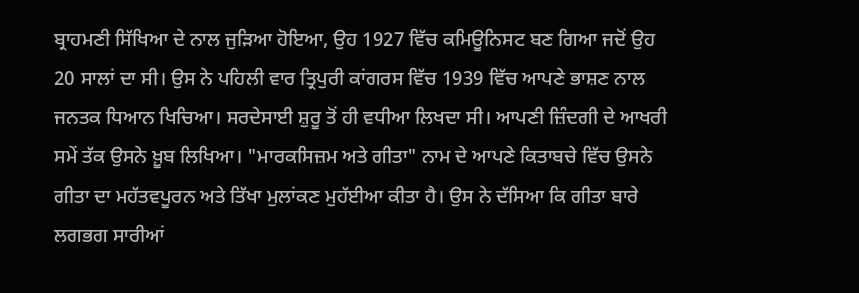ਬ੍ਰਾਹਮਣੀ ਸਿੱਖਿਆ ਦੇ ਨਾਲ ਜੁੜਿਆ ਹੋਇਆ, ਉਹ 1927 ਵਿੱਚ ਕਮਿਊਨਿਸਟ ਬਣ ਗਿਆ ਜਦੋਂ ਉਹ 20 ਸਾਲਾਂ ਦਾ ਸੀ। ਉਸ ਨੇ ਪਹਿਲੀ ਵਾਰ ਤ੍ਰਿਪੁਰੀ ਕਾਂਗਰਸ ਵਿੱਚ 1939 ਵਿੱਚ ਆਪਣੇ ਭਾਸ਼ਣ ਨਾਲ ਜਨਤਕ ਧਿਆਨ ਖਿਚਿਆ। ਸਰਦੇਸਾਈ ਸ਼ੁਰੂ ਤੋਂ ਹੀ ਵਧੀਆ ਲਿਖਦਾ ਸੀ। ਆਪਣੀ ਜ਼ਿੰਦਗੀ ਦੇ ਆਖਰੀ ਸਮੇਂ ਤੱਕ ਉਸਨੇ ਖ਼ੂਬ ਲਿਖਿਆ। "ਮਾਰਕਸਿਜ਼ਮ ਅਤੇ ਗੀਤਾ" ਨਾਮ ਦੇ ਆਪਣੇ ਕਿਤਾਬਚੇ ਵਿੱਚ ਉਸਨੇ ਗੀਤਾ ਦਾ ਮਹੱਤਵਪੂਰਨ ਅਤੇ ਤਿੱਖਾ ਮੁਲਾਂਕਣ ਮੁਹੱਈਆ ਕੀਤਾ ਹੈ। ਉਸ ਨੇ ਦੱਸਿਆ ਕਿ ਗੀਤਾ ਬਾਰੇ ਲਗਭਗ ਸਾਰੀਆਂ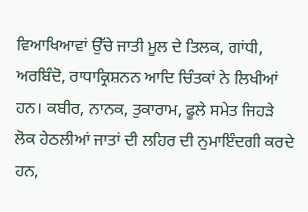ਵਿਆਖਿਆਵਾਂ ਉੱਚੇ ਜਾਤੀ ਮੂਲ ਦੇ ਤਿਲਕ, ਗਾਂਧੀ, ਅਰਬਿੰਦੋ, ਰਾਧਾਕ੍ਰਿਸ਼ਨਨ ਆਦਿ ਚਿੰਤਕਾਂ ਨੇ ਲਿਖੀਆਂ ਹਨ। ਕਬੀਰ, ਨਾਨਕ, ਤੁਕਾਰਾਮ, ਫੂਲੇ ਸਮੇਤ ਜਿਹੜੇ ਲੋਕ ਹੇਠਲੀਆਂ ਜਾਤਾਂ ਦੀ ਲਹਿਰ ਦੀ ਨੁਮਾਇੰਦਗੀ ਕਰਦੇ ਹਨ,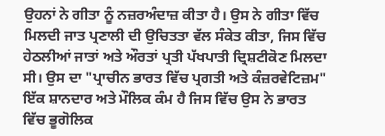ਉਹਨਾਂ ਨੇ ਗੀਤਾ ਨੂੰ ਨਜ਼ਰਅੰਦਾਜ਼ ਕੀਤਾ ਹੈ। ਉਸ ਨੇ ਗੀਤਾ ਵਿੱਚ ਮਿਲਦੀ ਜਾਤ ਪ੍ਰਣਾਲੀ ਦੀ ਉਚਿਤਤਾ ਵੱਲ ਸੰਕੇਤ ਕੀਤਾ, ਜਿਸ ਵਿੱਚ ਹੇਠਲੀਆਂ ਜਾਤਾਂ ਅਤੇ ਔਰਤਾਂ ਪ੍ਰਤੀ ਪੱਖਪਾਤੀ ਦ੍ਰਿਸ਼ਟੀਕੋਣ ਮਿਲਦਾ ਸੀ। ਉਸ ਦਾ "ਪ੍ਰਾਚੀਨ ਭਾਰਤ ਵਿੱਚ ਪ੍ਰਗਤੀ ਅਤੇ ਕੰਜ਼ਰਵੇਟਿਜ਼ਮ" ਇੱਕ ਸ਼ਾਨਦਾਰ ਅਤੇ ਮੌਲਿਕ ਕੰਮ ਹੈ ਜਿਸ ਵਿੱਚ ਉਸ ਨੇ ਭਾਰਤ ਵਿੱਚ ਭੂਗੋਲਿਕ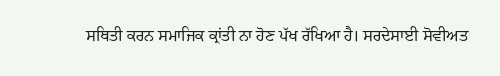ਸਥਿਤੀ ਕਰਨ ਸਮਾਜਿਕ ਕ੍ਰਾਂਤੀ ਨਾ ਹੋਣ ਪੱਖ ਰੱਖਿਆ ਹੈ। ਸਰਦੇਸਾਈ ਸੋਵੀਅਤ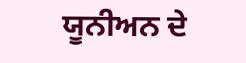ਯੂਨੀਅਨ ਦੇ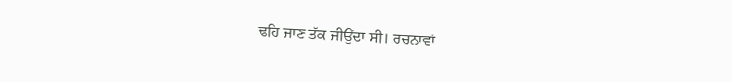ਢਹਿ ਜਾਣ ਤੱਕ ਜੀਉਂਦਾ ਸੀ। ਰਚਨਾਵਾਂ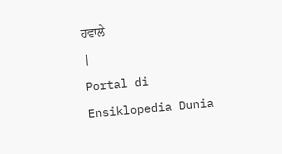ਹਵਾਲੇ
|
Portal di Ensiklopedia Dunia